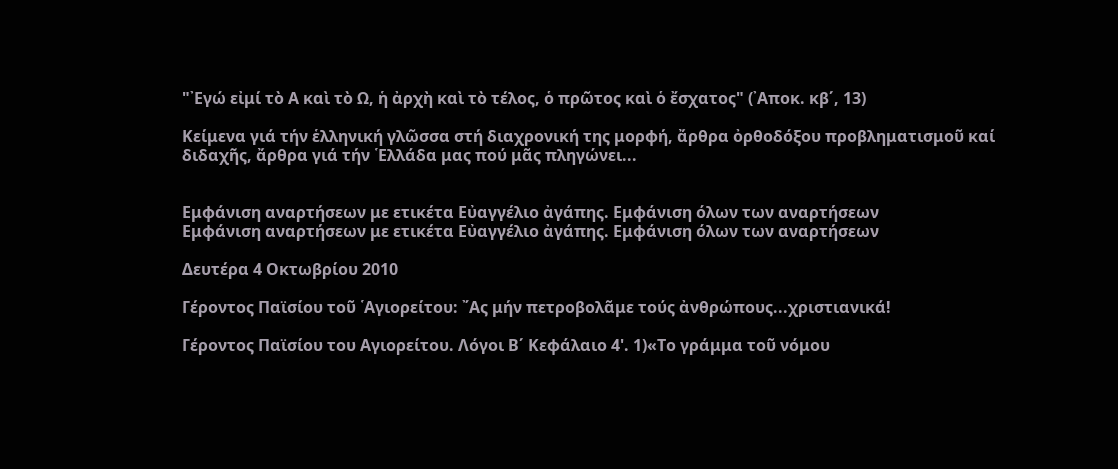"᾿Εγώ εἰμί τὸ Α καὶ τὸ Ω, ἡ ἀρχὴ καὶ τὸ τέλος, ὁ πρῶτος καὶ ὁ ἔσχατος" (᾿Αποκ. κβ΄, 13)

Κείμενα γιά τήν ἑλληνική γλῶσσα στή διαχρονική της μορφή, ἄρθρα ὀρθοδόξου προβληματισμοῦ καί διδαχῆς, ἄρθρα γιά τήν ῾Ελλάδα μας πού μᾶς πληγώνει...


Εμφάνιση αναρτήσεων με ετικέτα Εὐαγγέλιο ἀγάπης. Εμφάνιση όλων των αναρτήσεων
Εμφάνιση αναρτήσεων με ετικέτα Εὐαγγέλιο ἀγάπης. Εμφάνιση όλων των αναρτήσεων

Δευτέρα 4 Οκτωβρίου 2010

Γέροντος Παϊσίου τοῦ ῾Αγιορείτου: ῎Ας μήν πετροβολᾶμε τούς ἀνθρώπους...χριστιανικά!

Γέροντος Παϊσίου του Αγιορείτου. Λόγοι Β΄ Κεφάλαιο 4'. 1)«Το γράμμα τοῦ νόμου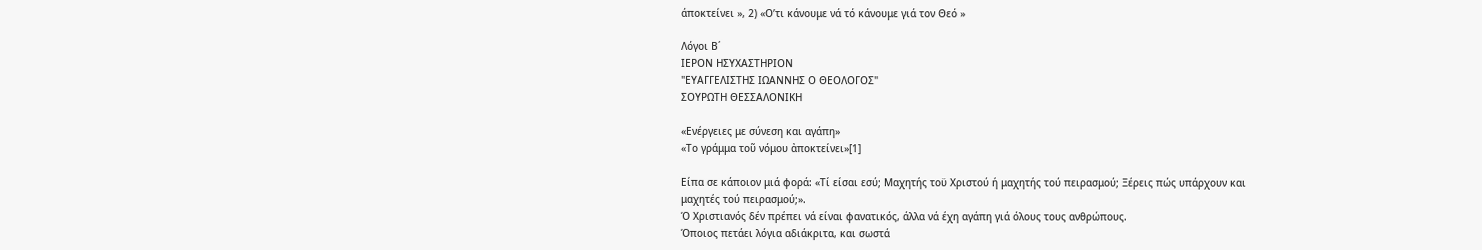άποκτείνει », 2) «Ο’τι κάνουμε νά τό κάνουμε γιά τον Θεό »

Λόγοι Β΄
ΙΕΡΟΝ ΗΣΥΧΑΣΤΗΡΙΟΝ
"ΕΥΑΓΓΕΛΙΣΤΗΣ ΙΩΑΝΝΗΣ Ο ΘΕΟΛΟΓΟΣ"
ΣΟΥΡΩΤΗ ΘΕΣΣΑΛΟΝΙΚΗ

«Ενέργειες με σύνεση και αγάπη»
«Το γράμμα τοῦ νόμου ἀποκτείνει»[1]

Είπα σε κάποιον μιά φορά: «Τί είσαι εσύ; Μαχητής τοϋ Χριστού ή μαχητής τού πειρασμού; Ξέρεις πώς υπάρχουν και μαχητές τού πειρασμού;».
Ό Χριστιανός δέν πρέπει νά είναι φανατικός, άλλα νά έχη αγάπη γιά όλους τους ανθρώπους.
Όποιος πετάει λόγια αδιάκριτα, και σωστά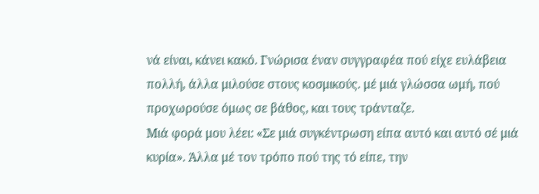νά είναι, κάνει κακό. Γνώρισα έναν συγγραφέα πού είχε ευλάβεια πολλή, άλλα μιλούσε στους κοσμικούς. μέ μιά γλώσσα ωμή, πού προχωρούσε όμως σε βάθος, και τους τράνταζε.
Μιά φορά μου λέει: «Σε μιά συγκέντρωση είπα αυτό και αυτό σέ μιά κυρία». Άλλα μέ τον τρόπο πού της τό είπε, την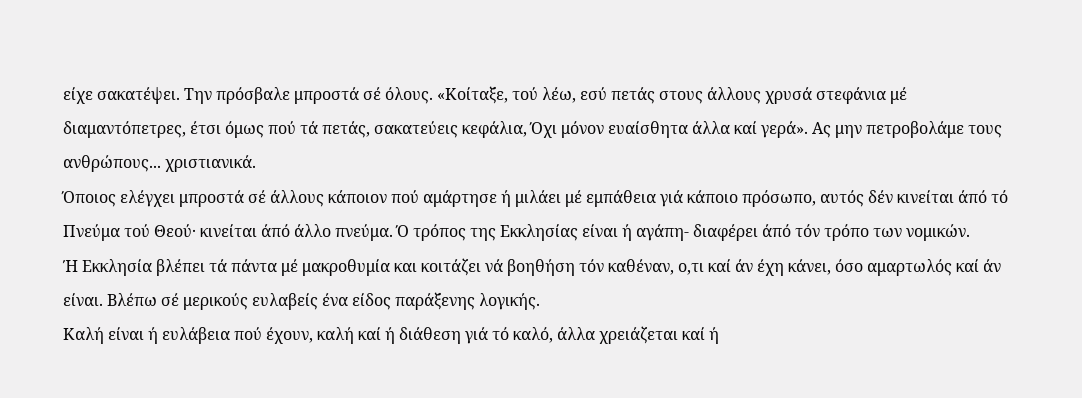είχε σακατέψει. Την πρόσβαλε μπροστά σέ όλους. «Κοίταξε, τού λέω, εσύ πετάς στους άλλους χρυσά στεφάνια μέ διαμαντόπετρες, έτσι όμως πού τά πετάς, σακατεύεις κεφάλια, Όχι μόνον ευαίσθητα άλλα καί γερά». Ας μην πετροβολάμε τους ανθρώπους... χριστιανικά.
Όποιος ελέγχει μπροστά σέ άλλους κάποιον πού αμάρτησε ή μιλάει μέ εμπάθεια γιά κάποιο πρόσωπο, αυτός δέν κινείται άπό τό Πνεύμα τού Θεού· κινείται άπό άλλο πνεύμα. Ό τρόπος της Εκκλησίας είναι ή αγάπη- διαφέρει άπό τόν τρόπο των νομικών.
Ή Εκκλησία βλέπει τά πάντα μέ μακροθυμία και κοιτάζει νά βοηθήση τόν καθέναν, ο,τι καί άν έχη κάνει, όσο αμαρτωλός καί άν είναι. Βλέπω σέ μερικούς ευλαβείς ένα είδος παράξενης λογικής.
Καλή είναι ή ευλάβεια πού έχουν, καλή καί ή διάθεση γιά τό καλό, άλλα χρειάζεται καί ή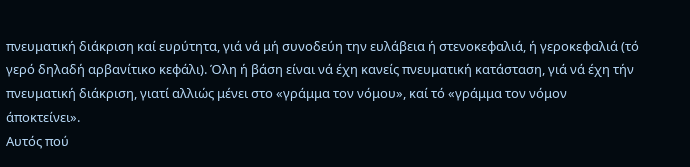πνευματική διάκριση καί ευρύτητα, γιά νά μή συνοδεύη την ευλάβεια ή στενοκεφαλιά, ή γεροκεφαλιά (τό γερό δηλαδή αρβανίτικο κεφάλι). Όλη ή βάση είναι νά έχη κανείς πνευματική κατάσταση, γιά νά έχη τήν πνευματική διάκριση, γιατί αλλιώς μένει στο «γράμμα τον νόμου», καί τό «γράμμα τον νόμον
άποκτείνει».
Αυτός πού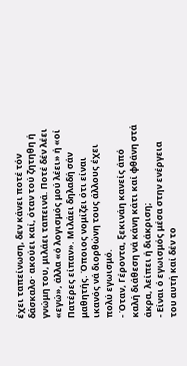έχει ταπείνωση, δεν κάνει ποτέ τόν δάσκαλο· ακούει καί, όταν τού ζητηθη ή γνώμη του, μιλάει ταπεινά. Ποτέ δέν λέει «εγώ», άλλα «ό λογισμός μού λέει» ή «οί Πατέρες είπαν». Μιλάει δηλαδή σάν μαθητής. Όποιος νομίζει ότι είναι ικανός νά διορθώνη τους άλλους έχει πολύ εγωισμό.
- Όταν, Γέροντα, ξεκινάη κανείς άπό καλή διάθεση νά κάνη κάτι καί φθάνη στά άκρα, λείπει ή διάκριση;
- Είναι ό εγωισμός μέσα στην ενέργεια του αυτή καί δέν το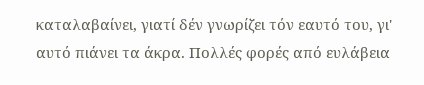καταλαβαίνει, γιατί δέν γνωρίζει τόν εαυτό του, γι' αυτό πιάνει τα άκρα. Πολλές φορές από ευλάβεια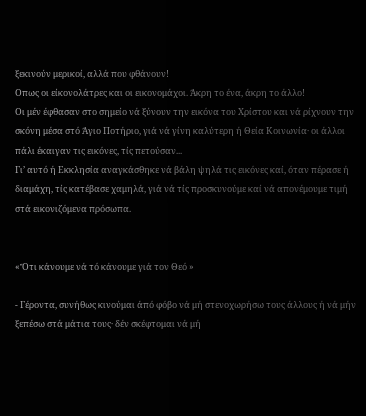ξεκινούν μερικοί, αλλά που φθάνουν!
Οπως οι είκονολάτρες και οι εικονομάχοι. Άκρη το ένα, άκρη το άλλο!
Οι μέν έφθασαν στο σημείο νά ξύνουν την εικόνα του Χρίστου και νά ρίχνουν την σκόνη μέσα στό Άγιο Ποτήριο, γιά νά γίνη καλύτερη ή Θεία Κοινωνία· οι άλλοι πάλι έκαιγαν τις εικόνες, τίς πετούσαν...
Γι’ αυτό ή Εκκλησία αναγκάσθηκε νά βάλη ψηλά τις εικόνες καί, όταν πέρασε ή διαμάχη, τίς κατέβασε χαμηλά, γιά νά τίς προσκυνούμε καί νά απονέμουμε τιμή στά εικονιζόμενα πρόσωπα.


«Ὄτι κάνουμε νά τό κάνουμε γιά τον Θεό »

- Γέροντα, συνήθως κινούμαι άπό φόβο νά μή στενοχωρήσω τους άλλους ή νά μήν ξεπέσω στά μάτια τους· δέν σκέφτομαι νά μή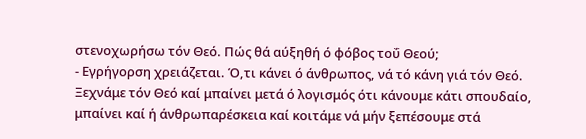στενοχωρήσω τόν Θεό. Πώς θά αύξηθή ό φόβος τοΰ Θεού;
- Εγρήγορση χρειάζεται. Ό,τι κάνει ό άνθρωπος, νά τό κάνη γιά τόν Θεό.
Ξεχνάμε τόν Θεό καί μπαίνει μετά ό λογισμός ότι κάνουμε κάτι σπουδαίο, μπαίνει καί ή άνθρωπαρέσκεια καί κοιτάμε νά μήν ξεπέσουμε στά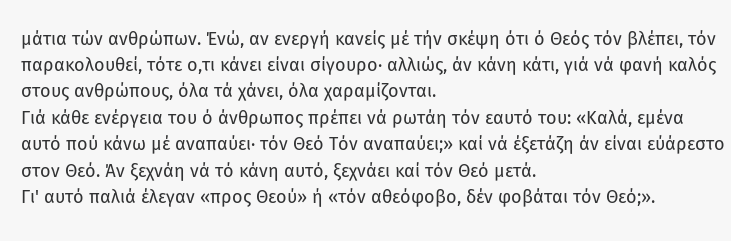μάτια τών ανθρώπων. Ένώ, αν ενεργή κανείς μέ τήν σκέψη ότι ό Θεός τόν βλέπει, τόν παρακολουθεί, τότε ο,τι κάνει είναι σίγουρο· αλλιώς, άν κάνη κάτι, γιά νά φανή καλός στους ανθρώπους, όλα τά χάνει, όλα χαραμίζονται.
Γιά κάθε ενέργεια του ό άνθρωπος πρέπει νά ρωτάη τόν εαυτό του: «Καλά, εμένα αυτό πού κάνω μέ αναπαύει· τόν Θεό Τόν αναπαύει;» καί νά έξετάζη άν είναι εύάρεστο στον Θεό. Άν ξεχνάη νά τό κάνη αυτό, ξεχνάει καί τόν Θεό μετά.
Γι' αυτό παλιά έλεγαν «προς Θεού» ή «τόν αθεόφοβο, δέν φοβάται τόν Θεό;».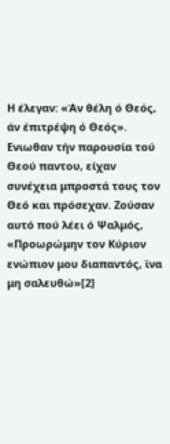Η έλεγαν: «Άν θέλη ό Θεός, άν έπιτρέψη ό Θεός».
Ενιωθαν τήν παρουσία τού Θεού παντου, είχαν συνέχεια μπροστά τους τον Θεό και πρόσεχαν. Ζούσαν αυτό πού λέει ό Ψαλμός, «Προωρώμην τον Κύριον ενώπιον μου διαπαντός, ϊνα μη σαλευθώ»[2]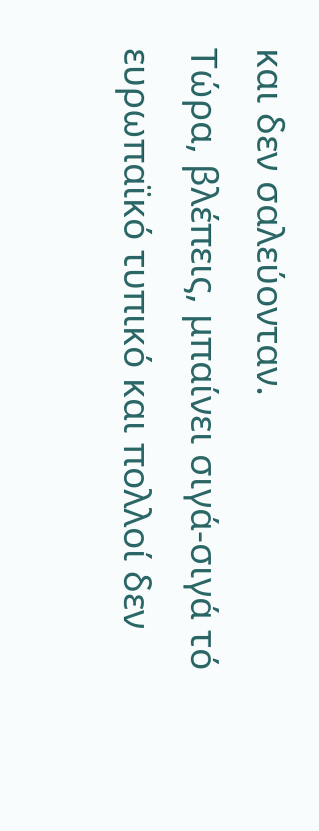και δεν σαλεύονταν.
Τώρα, βλέπεις, μπαίνει σιγά-σιγά τό ευρωπαϊκό τυπικό και πολλοί δεν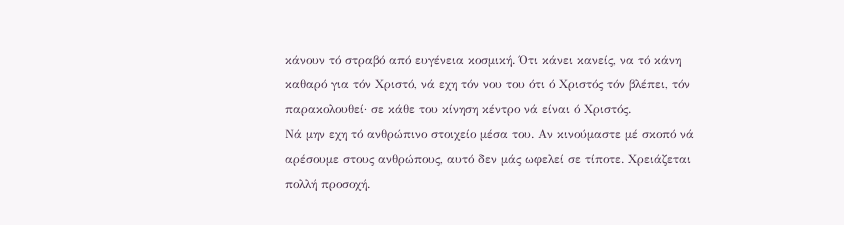κάνουν τό στραβό από ευγένεια κοσμική. Ότι κάνει κανείς, να τό κάνη καθαρό για τόν Χριστό, νά εχη τόν νου του ότι ό Χριστός τόν βλέπει, τόν παρακολουθεί· σε κάθε του κίνηση κέντρο νά είναι ό Χριστός.
Νά μην εχη τό ανθρώπινο στοιχείο μέσα του. Αν κινούμαστε μέ σκοπό νά αρέσουμε στους ανθρώπους, αυτό δεν μάς ωφελεί σε τίποτε. Χρειάζεται πολλή προσοχή.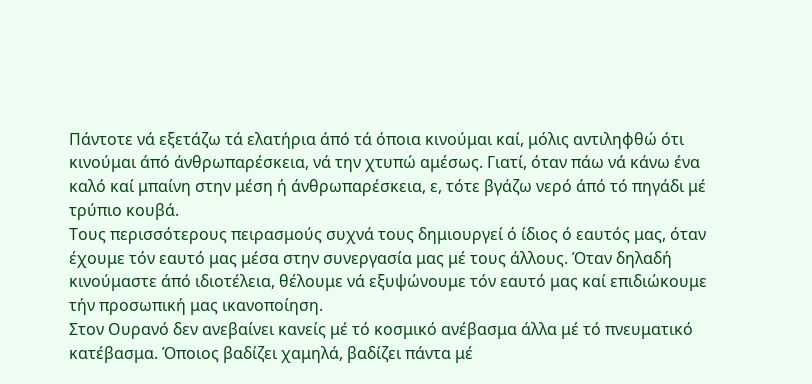Πάντοτε νά εξετάζω τά ελατήρια άπό τά όποια κινούμαι καί, μόλις αντιληφθώ ότι κινούμαι άπό άνθρωπαρέσκεια, νά την χτυπώ αμέσως. Γιατί, όταν πάω νά κάνω ένα καλό καί μπαίνη στην μέση ή άνθρωπαρέσκεια, ε, τότε βγάζω νερό άπό τό πηγάδι μέ τρύπιο κουβά.
Τους περισσότερους πειρασμούς συχνά τους δημιουργεί ό ίδιος ό εαυτός μας, όταν έχουμε τόν εαυτό μας μέσα στην συνεργασία μας μέ τους άλλους. Όταν δηλαδή κινούμαστε άπό ιδιοτέλεια, θέλουμε νά εξυψώνουμε τόν εαυτό μας καί επιδιώκουμε τήν προσωπική μας ικανοποίηση.
Στον Ουρανό δεν ανεβαίνει κανείς μέ τό κοσμικό ανέβασμα άλλα μέ τό πνευματικό κατέβασμα. Όποιος βαδίζει χαμηλά, βαδίζει πάντα μέ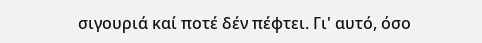σιγουριά καί ποτέ δέν πέφτει. Γι' αυτό, όσο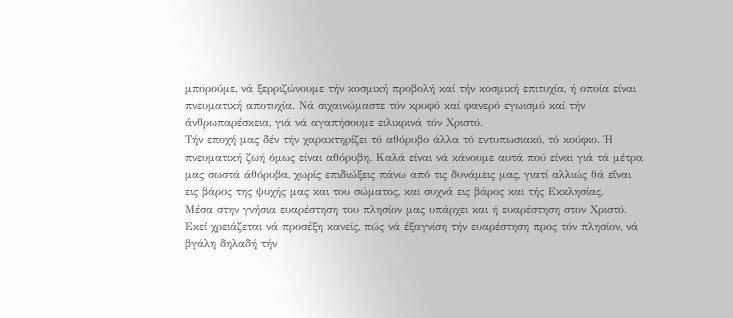μπορούμε, νά ξερριζώνουμε τήν κοσμική προβολή καί τήν κοσμική επιτυχία, ή οποία είναι πνευματική αποτυχία. Νά σιχαινώμαστε τόν κρυφό καί φανερό εγωισμό καί τήν άνθρωπαρέσκεια, γιά νά αγαπήσουμε ειλικρινά τόν Χριστό.
Τήν εποχή μας δέν τήν χαρακτηρίζει τό αθόρυβο άλλα τό εντυπωσιακό, τό κούφιο. Ή πνευματική ζωή όμως είναι αθόρυβη. Καλά είναι νά κάνουμε αυτά πού είναι γιά τά μέτρα μας σωστά άθόρυβα, χωρίς επιδιώξεις πάνω από τις δυνάμεις μας, γιατί αλλιώς θά εΐναι εις βάρος της ψυχής μας και του σώματος, και συχνά εις βάρος και τής Εκκλησίας.
Μέσα στην γνήσια ευαρέστηση του πλησίον μας υπάρχει και ή ευαρέστηση στον Χριστό. Εκεί χρειάζεται νά προσέξη κανείς, πώς νά έξαγνίση τήν ευαρέστηση προς τόν πλησίον, νά βγάλη δηλαδή τήν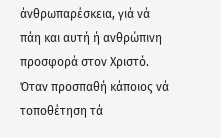άνθρωπαρέσκεια, γιά νά πάη και αυτή ή ανθρώπινη προσφορά στον Χριστό.
Όταν προσπαθή κάποιος νά τοποθέτηση τά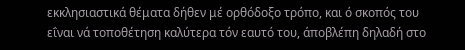εκκλησιαστικά θέματα δήθεν μέ ορθόδοξο τρόπο, και ό σκοπός του εΐναι νά τοποθέτηση καλύτερα τόν εαυτό του, άποβλέπη δηλαδή στο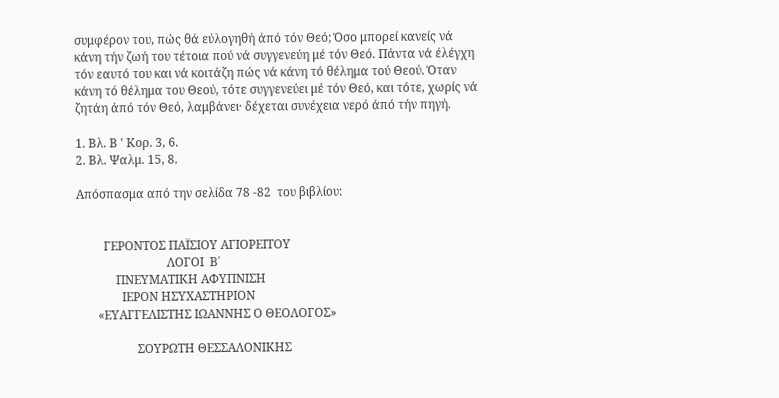συμφέρον του, πώς θά εύλογηθή άπό τόν Θεό; Όσο μπορεί κανείς νά κάνη τήν ζωή του τέτοια πού νά συγγενεύη μέ τόν Θεό. Πάντα νά έλέγχη τόν εαυτό του και νά κοιτάζη πώς νά κάνη τό θέλημα τού Θεού. Όταν κάνη τό θέλημα του Θεού, τότε συγγενεύει μέ τόν Θεό, και τότε, χωρίς νά ζητάη άπό τόν Θεό, λαμβάνει· δέχεται συνέχεια νερό άπό τήν πηγή.

1. Βλ. Β ' Κορ. 3, 6.
2. Βλ. Ψαλμ. 15, 8.

Απόσπασμα από την σελίδα 78 -82  του βιβλίου:


         ΓΕΡΟΝΤΟΣ ΠΑΪΣΙΟΥ ΑΓΙΟΡΕΙΤΟΥ
                              ΛΟΓΟΙ  Β΄
             ΠΝΕΥΜΑΤΙΚΗ ΑΦΥΠΝΙΣΗ
               ΙΕΡΟΝ ΗΣΥΧΑΣΤΗΡΙΟΝ
       «ΕΥΑΓΓΕΛΙΣΤΗΣ ΙΩΑΝΝΗΣ Ο ΘΕΟΛΟΓΟΣ»

                    ΣΟΥΡΩΤΗ ΘΕΣΣΑΛΟΝΙΚΗΣ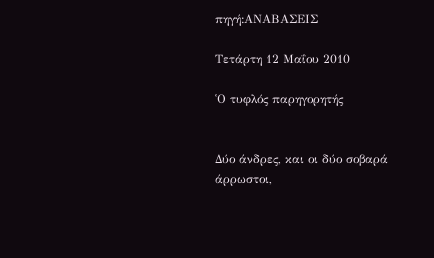πηγή:ΑΝΑΒΑΣΕΙΣ

Τετάρτη 12 Μαΐου 2010

῾Ο τυφλός παρηγορητής


Δύο άνδρες, και οι δύο σοβαρά άρρωστοι,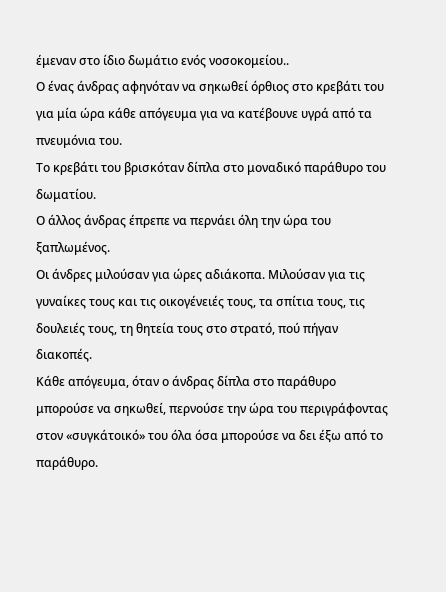έμεναν στο ίδιο δωμάτιο ενός νοσοκομείου..
Ο ένας άνδρας αφηνόταν να σηκωθεί όρθιος στο κρεβάτι του για μία ώρα κάθε απόγευμα για να κατέβουνε υγρά από τα πνευμόνια του.
Το κρεβάτι του βρισκόταν δίπλα στο μοναδικό παράθυρο του δωματίου.
Ο άλλος άνδρας έπρεπε να περνάει όλη την ώρα του ξαπλωμένος.
Οι άνδρες μιλούσαν για ώρες αδιάκοπα. Μιλούσαν για τις γυναίκες τους και τις οικογένειές τους, τα σπίτια τους, τις δουλειές τους, τη θητεία τους στο στρατό, πού πήγαν διακοπές.
Κάθε απόγευμα, όταν ο άνδρας δίπλα στο παράθυρο μπορούσε να σηκωθεί, περνούσε την ώρα του περιγράφοντας στον «συγκάτοικό» του όλα όσα μπορούσε να δει έξω από το παράθυρο.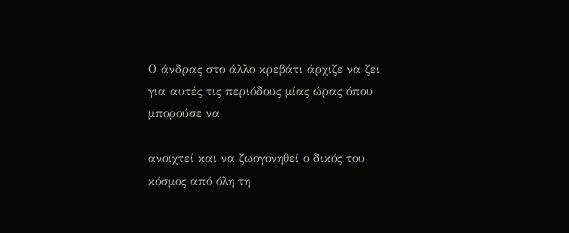Ο άνδρας στο άλλο κρεβάτι άρχιζε να ζει για αυτές τις περιόδους μίας ώρας όπου μπορούσε να

ανοιχτεί και να ζωογονηθεί ο δικός του κόσμος από όλη τη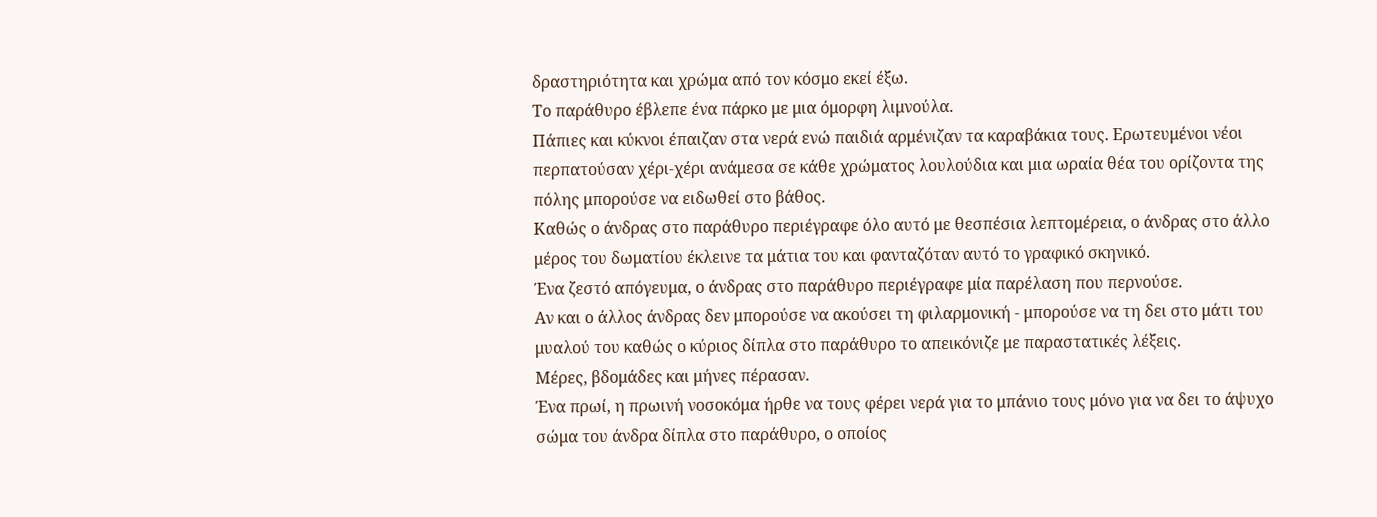δραστηριότητα και χρώμα από τον κόσμο εκεί έξω.
Το παράθυρο έβλεπε ένα πάρκο με μια όμορφη λιμνούλα.
Πάπιες και κύκνοι έπαιζαν στα νερά ενώ παιδιά αρμένιζαν τα καραβάκια τους. Ερωτευμένοι νέοι περπατούσαν χέρι-χέρι ανάμεσα σε κάθε χρώματος λουλούδια και μια ωραία θέα του ορίζοντα της πόλης μπορούσε να ειδωθεί στο βάθος.
Καθώς ο άνδρας στο παράθυρο περιέγραφε όλο αυτό με θεσπέσια λεπτομέρεια, ο άνδρας στο άλλο μέρος του δωματίου έκλεινε τα μάτια του και φανταζόταν αυτό το γραφικό σκηνικό.
Ένα ζεστό απόγευμα, ο άνδρας στο παράθυρο περιέγραφε μία παρέλαση που περνούσε.
Αν και ο άλλος άνδρας δεν μπορούσε να ακούσει τη φιλαρμονική - μπορούσε να τη δει στο μάτι του μυαλού του καθώς ο κύριος δίπλα στο παράθυρο το απεικόνιζε με παραστατικές λέξεις.
Μέρες, βδομάδες και μήνες πέρασαν.
Ένα πρωί, η πρωινή νοσοκόμα ήρθε να τους φέρει νερά για το μπάνιο τους μόνο για να δει το άψυχο σώμα του άνδρα δίπλα στο παράθυρο, ο οποίος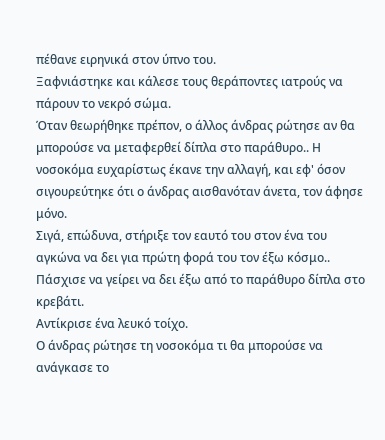πέθανε ειρηνικά στον ύπνο του.
Ξαφνιάστηκε και κάλεσε τους θεράποντες ιατρούς να πάρουν το νεκρό σώμα.
Όταν θεωρήθηκε πρέπον, ο άλλος άνδρας ρώτησε αν θα μπορούσε να μεταφερθεί δίπλα στο παράθυρο.. Η νοσοκόμα ευχαρίστως έκανε την αλλαγή, και εφ' όσον σιγουρεύτηκε ότι ο άνδρας αισθανόταν άνετα, τον άφησε μόνο.
Σιγά, επώδυνα, στήριξε τον εαυτό του στον ένα του αγκώνα να δει για πρώτη φορά του τον έξω κόσμο..
Πάσχισε να γείρει να δει έξω από το παράθυρο δίπλα στο κρεβάτι.
Αντίκρισε ένα λευκό τοίχο.
Ο άνδρας ρώτησε τη νοσοκόμα τι θα μπορούσε να ανάγκασε το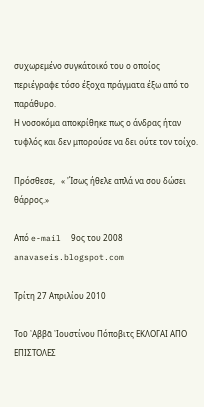συχωρεμένο συγκάτοικό του ο οποίος περιέγραφε τόσο έξοχα πράγματα έξω από το παράθυρο.
Η νοσοκόμα αποκρίθηκε πως ο άνδρας ήταν τυφλός και δεν μπορούσε να δει ούτε τον τοίχο.

Πρόσθεσε,   « 'Ίσως ήθελε απλά να σου δώσει θάρρος.»

Από e-mail  9ος του 2008
anavaseis.blogspot.com

Τρίτη 27 Απριλίου 2010

Τοῦ ᾿Αββᾶ ᾿Ιουστίνου Πόποβιτς ΕΚΛΟΓΑΙ ΑΠΟ ΕΠΙΣΤΟΛΕΣ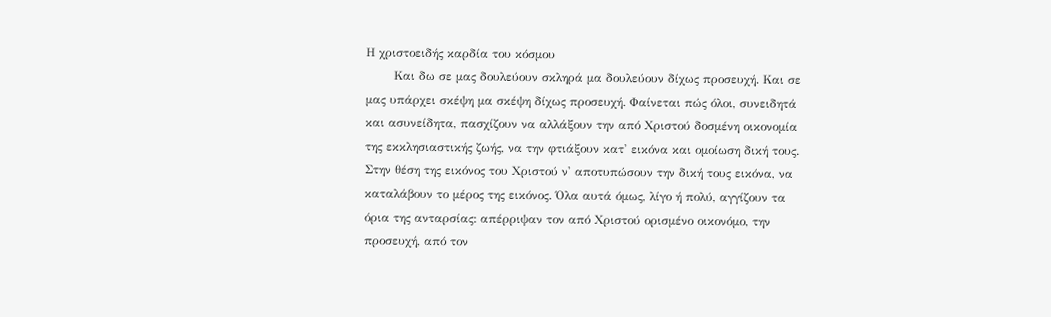Η χριστοειδής καρδία του κόσμου
       Και δω σε μας δουλεύουν σκληρά μα δουλεύουν δίχως προσευχή. Και σε μας υπάρχει σκέψη μα σκέψη δίχως προσευχή. Φαίνεται πώς όλοι, συνειδητά και ασυνείδητα, πασχίζουν να αλλάξουν την από Χριστού δοσμένη οικονομία της εκκλησιαστικής ζωής, να την φτιάξουν κατ' εικόνα και ομοίωση δική τους. Στην θέση της εικόνος του Χριστού ν' αποτυπώσουν την δική τους εικόνα, να καταλάβουν το μέρος της εικόνος. Όλα αυτά όμως, λίγο ή πολύ, αγγίζουν τα όρια της ανταρσίας: απέρριψαν τον από Χριστού ορισμένο οικονόμο, την προσευχή, από τον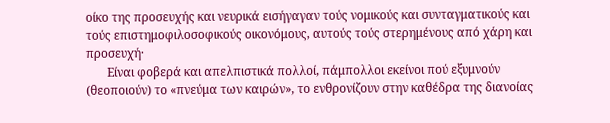οίκο της προσευχής και νευρικά εισήγαγαν τούς νομικούς και συνταγματικούς και τούς επιστημοφιλοσοφικούς οικονόμους, αυτούς τούς στερημένους από χάρη και προσευχή·
       Είναι φοβερά και απελπιστικά πολλοί, πάμπολλοι εκείνοι πού εξυμνούν (θεοποιούν) το «πνεύμα των καιρών», το ενθρονίζουν στην καθέδρα της διανοίας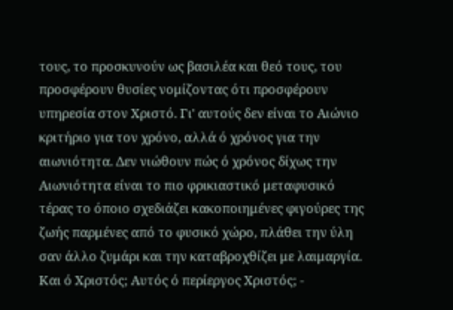τους, το προσκυνούν ως βασιλέα και θεό τους, του προσφέρουν θυσίες νομίζοντας ότι προσφέρουν υπηρεσία στον Χριστό. Γι' αυτούς δεν είναι το Αιώνιο κριτήριο για τον χρόνο, αλλά ό χρόνος για την αιωνιότητα. Δεν νιώθουν πώς ό χρόνος δίχως την Αιωνιότητα είναι το πιο φρικιαστικό μεταφυσικό τέρας το όποιο σχεδιάζει κακοποιημένες φιγούρες της ζωής παρμένες από το φυσικό χώρο, πλάθει την ύλη σαν άλλο ζυμάρι και την καταβροχθίζει με λαιμαργία. Και ό Χριστός; Αυτός ό περίεργος Χριστός; -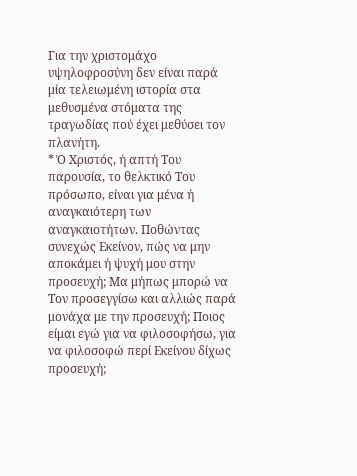Για την χριστομάχο υψηλοφροσύνη δεν είναι παρά μία τελειωμένη ιστορία στα μεθυσμένα στόματα της τραγωδίας πού έχει μεθύσει τον πλανήτη.
* Ό Χριστός, ή απτή Του παρουσία, το θελκτικό Του πρόσωπο, είναι για μένα ή αναγκαιότερη των αναγκαιοτήτων. Ποθώντας συνεχώς Εκείνον, πώς να μην αποκάμει ή ψυχή μου στην προσευχή; Μα μήπως μπορώ να Τον προσεγγίσω και αλλιώς παρά μονάχα με την προσευχή; Ποιος είμαι εγώ για να φιλοσοφήσω, για να φιλοσοφώ περί Εκείνου δίχως προσευχή;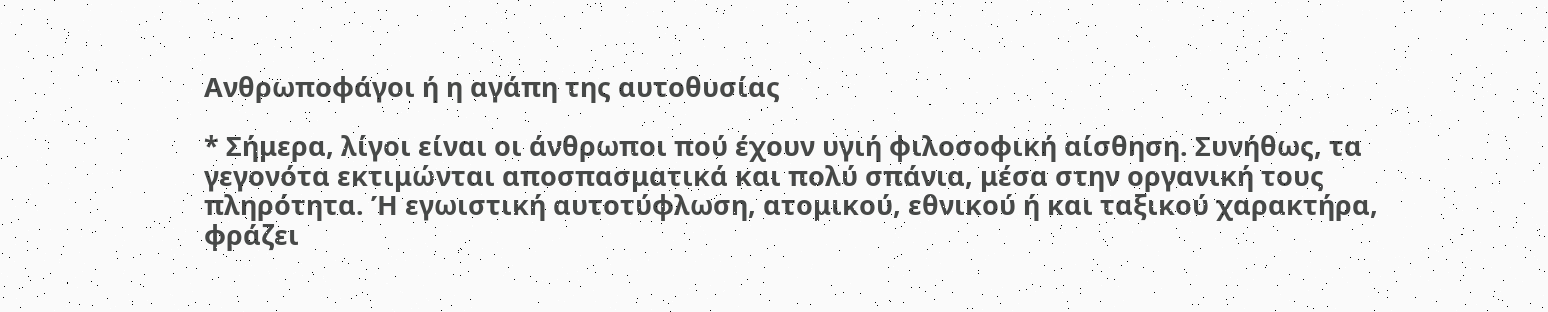Ανθρωποφάγοι ή η αγάπη της αυτοθυσίας

* Σήμερα, λίγοι είναι οι άνθρωποι πού έχουν υγιή φιλοσοφική αίσθηση. Συνήθως, τα γεγονότα εκτιμώνται αποσπασματικά και πολύ σπάνια, μέσα στην οργανική τους πληρότητα. Ή εγωιστική αυτοτύφλωση, ατομικού, εθνικού ή και ταξικού χαρακτήρα, φράζει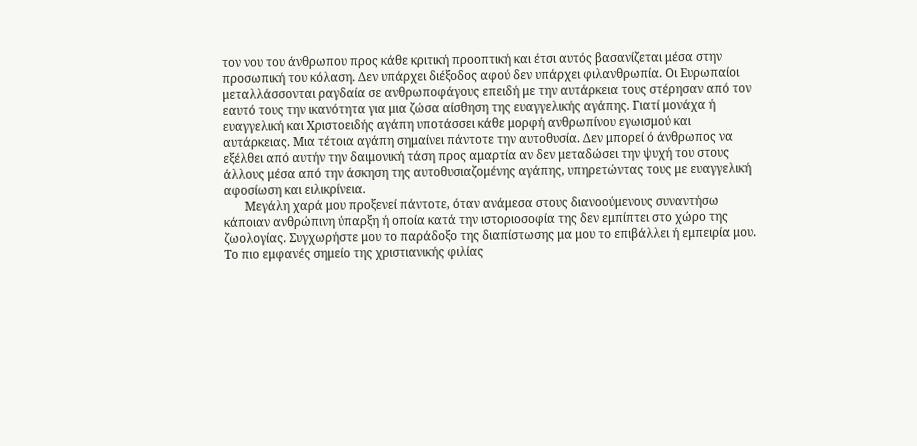τον νου του άνθρωπου προς κάθε κριτική προοπτική και έτσι αυτός βασανίζεται μέσα στην προσωπική του κόλαση. Δεν υπάρχει διέξοδος αφού δεν υπάρχει φιλανθρωπία. Οι Ευρωπαίοι μεταλλάσσονται ραγδαία σε ανθρωποφάγους επειδή με την αυτάρκεια τους στέρησαν από τον εαυτό τους την ικανότητα για μια ζώσα αίσθηση της ευαγγελικής αγάπης. Γιατί μονάχα ή ευαγγελική και Χριστοειδής αγάπη υποτάσσει κάθε μορφή ανθρωπίνου εγωισμού και αυτάρκειας. Μια τέτοια αγάπη σημαίνει πάντοτε την αυτοθυσία. Δεν μπορεί ό άνθρωπος να εξέλθει από αυτήν την δαιμονική τάση προς αμαρτία αν δεν μεταδώσει την ψυχή του στους άλλους μέσα από την άσκηση της αυτοθυσιαζομένης αγάπης, υπηρετώντας τους με ευαγγελική αφοσίωση και ειλικρίνεια.
       Μεγάλη χαρά μου προξενεί πάντοτε, όταν ανάμεσα στους διανοούμενους συναντήσω κάποιαν ανθρώπινη ύπαρξη ή οποία κατά την ιστοριοσοφία της δεν εμπίπτει στο χώρο της ζωολογίας. Συγχωρήστε μου το παράδοξο της διαπίστωσης μα μου το επιβάλλει ή εμπειρία μου.
Το πιο εμφανές σημείο της χριστιανικής φιλίας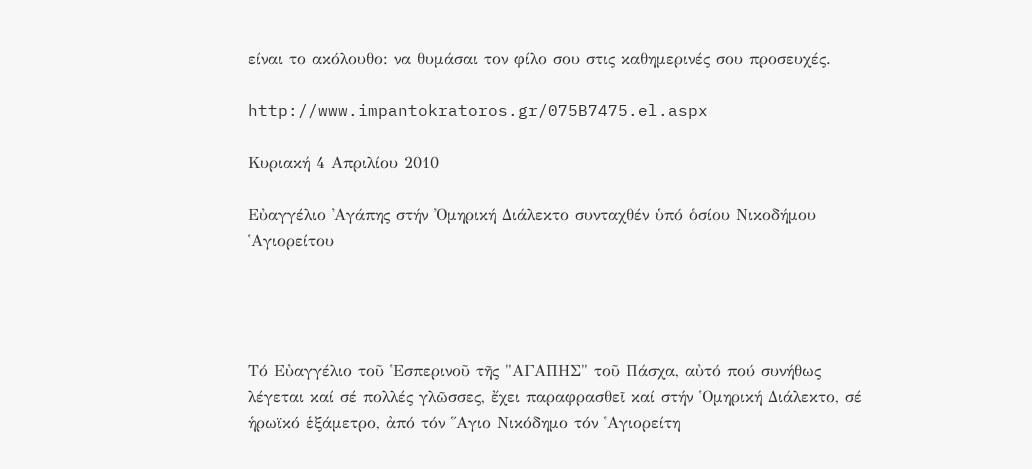είναι το ακόλουθο: να θυμάσαι τον φίλο σου στις καθημερινές σου προσευχές.

http://www.impantokratoros.gr/075B7475.el.aspx

Κυριακή 4 Απριλίου 2010

Εὐαγγέλιο ᾿Αγάπης στήν ᾿Ομηρική Διάλεκτο συνταχθέν ὑπό ὁσίου Νικοδήμου ῾Αγιορείτου




Τό Εὐαγγέλιο τοῦ ῾Εσπερινοῦ τῆς "ΑΓΑΠΗΣ" τοῦ Πάσχα, αὐτό πού συνήθως λέγεται καί σέ πολλές γλῶσσες, ἔχει παραφρασθεῖ καί στήν ῾Ομηρική Διάλεκτο, σέ ἡρωϊκό ἑξάμετρο, ἀπό τόν ῞Αγιο Νικόδημο τόν ῾Αγιορείτη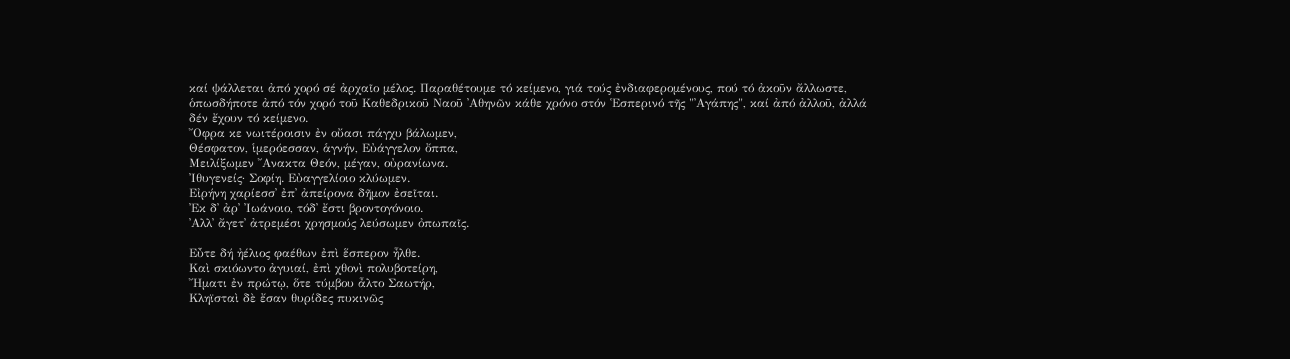καί ψάλλεται ἀπό χορό σέ ἀρχαῖο μέλος. Παραθέτουμε τό κείμενο, γιά τούς ἐνδιαφερομένους, πού τό ἀκοῦν ἄλλωστε, ὁπωσδήποτε ἀπό τόν χορό τοῦ Καθεδρικοῦ Ναοῦ ᾿Αθηνῶν κάθε χρόνο στόν ῾Εσπερινό τῆς "᾿Αγάπης", καί ἀπό ἀλλοῦ, ἀλλά δέν ἔχουν τό κείμενο.
῎Οφρα κε νωιτέροισιν ἐν οὔασι πάγχυ βάλωμεν,
Θέσφατον, ἱμερόεσσαν, ἁγνήν, Εὐάγγελον ὄππα,
Μειλίξωμεν ῎Ανακτα Θεόν, μέγαν, οὐρανίωνα.
᾿Ιθυγενείς· Σοφίη. Εὐαγγελίοιο κλύωμεν.
Εἰρήνη χαρίεσσ᾿ ἐπ᾿ ἀπείρονα δῆμον ἐσεῖται.
᾿Εκ δ᾿ ἀρ᾿ ᾿Ιωάνοιο, τόδ᾿ ἔστι βροντογόνοιο.
᾿Αλλ᾿ ἄγετ᾿ ἀτρεμέσι χρησμούς λεύσωμεν ὀπωπαῖς.

Εὖτε δή ἠέλιος φαέθων ἐπὶ ἕσπερον ἦλθε.
Καὶ σκιόωντο ἀγυιαί, ἐπὶ χθονὶ πολυβοτείρη,
῎Ηματι ἐν πρώτῳ, ὅτε τύμβου ἆλτο Σαωτήρ,
Κληϊσταὶ δὲ ἔσαν θυρίδες πυκινῶς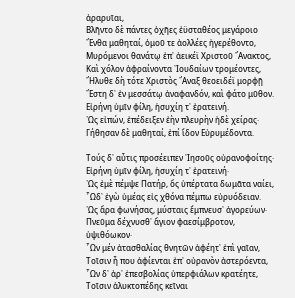ἀραρυῖαι,
Βλῆντο δὲ πάντες ὀχῆες ἐϋσταθέος μεγάροιο
῎Ενθα μαθηταί, ὁμοῦ τε ἀολλέες ἠγερέθοντο,
Μυρόμενοι θανάτῳ ἐπ᾿ ἀεικέϊ Χριστοῦ ῎Ανακτος,
Καὶ χόλον ἀφραίνοντα ᾿Ιουδαίων τρομέοντες,
῎Ηλυθε δὴ τότε Χριστὸς ῎Αναξ θεοειδέϊ μορφῇ
῎Εστη δ᾿ ἐν μεσσάτῳ ἀναφανδόν, καὶ φάτο μῦθον.
Εἰρήνη ὑμῖν φίλη, ἡσυχίη τ᾿ ἐρατεινή.
῾Ως εἰπών, ἐπέδειξεν ἐὴν πλευρὴν ἠδὲ χείρας·
Γήθησαν δὲ μαθηταί, ἐπί ἴδον Εὐρυμέδοντα.

Τούς δ᾿ αὖτις προσέειπεν ᾿Ιησοῦς οὐρανοφοίτης·
Εἰρήνη ὑμῖν φίλη, ἡσυχίη τ᾿ ἐρατεινή·
῾Ως ἐμὲ πέμψε Πατήρ, ὅς ὑπέρτατα δωμᾶτα ναίει,
῟Ωδ᾿ ἐγὼ ὑμέας εἰς χθόνα πέμπω εὐρυόδειαν.
῾Ως ἄρα φωνήσας, μύσταις ἔμπνευσ᾿ ἀγορεύων·
Πνεῦμα δέχνυσθ᾿ ἅγιον φαεσίμβροτον, ὑψιθόωκον·
῟Ων μέν ἀτασθαλίας θνητῶν ἀφέητ᾿ ἐπὶ γαῖαν,
Τοῖσιν ἦ που ἀφίενται ἐπ᾿ οὐρανὸν ἀστερόεντα,
῟Ων δ᾿ ἀρ᾿ ἐπεσβολίας ὑπερφιάλων κρατέητε,
Τοῖσιν ἁλυκτοπέδης κεῖναι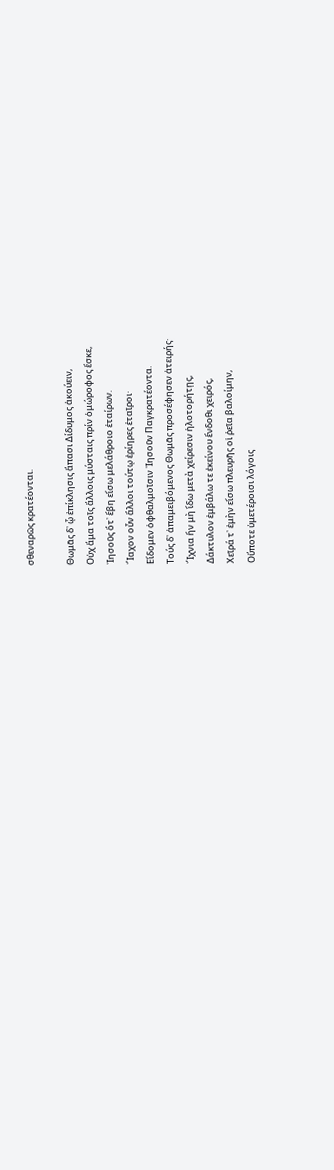σθεναρῶς κρατέονται.

Θωμᾶς δ᾿ ᾧ ἐπίκλησις ἅπασι Δίδυμος ἀκούειν,
Οὐχ ἅμα τοῖς ἄλλοις μύσταις πρίν ὁμώροφος ἔσκε,
᾿Ιησοῦς ὅτ᾿ ἔβη εἴσω μελάθροιο ἑταίρων.
῎Ιαχον οὖν ἄλλοι τούτῳ ἐρίηρες ἑταῖροι·
Εἴδομεν ὀφθαλμοῖσιν ᾿Ιησοῦν Παγκρατέοντα.
Τούς δ᾿ ἀπαμειβόμενος Θωμᾶς προσέφησεν ἀτειρής·
῎Ιχνια ἥν μὴ ἴδω μετὰ χείρεσιν ἡλοτορήτῃς,
Δάκτυλον ἐμβάλω τε ἐκείνου ἔνδοθι χειρός,
Χεῖρά τ᾿ ἐμὴν εἴσω πλευρῆς οἱ ῥεῖα βαλοίμην,
Οὔποτε ὑμετέροισι λόγοις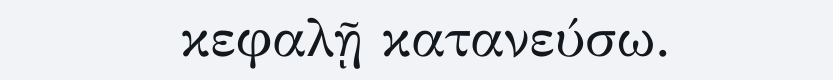κεφαλῇ κατανεύσω.